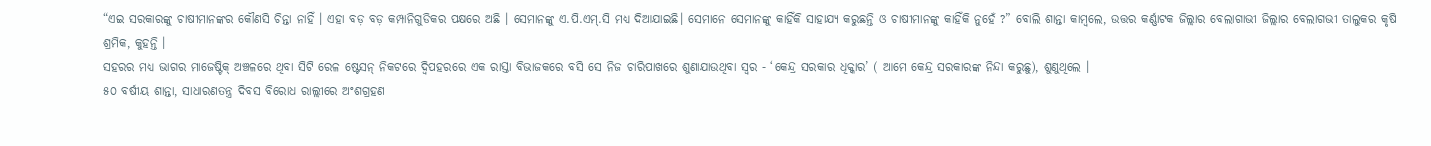“ଏଇ ସରକାରଙ୍କୁ ଚାଷୀମାନଙ୍କର କୌଣସି ଚିନ୍ତା ନାହିଁ । ଏହା ବଡ଼ ବଡ଼ କମ୍ପାନିଗୁଡିକର ପକ୍ଷରେ ଅଛି । ସେମାନଙ୍କୁ ଏ.ପି.ଏମ୍.ସି ମଧ୍ୟ ଦିଆଯାଇଛି। ସେମାନେ ସେମାନଙ୍କୁ କାହିଁକି ସାହାଯ୍ୟ କରୁଛନ୍ତି ଓ ଚାଷୀମାନଙ୍କୁ କାହିଁକି ନୁହେଁ ?” ବୋଲି ଶାନ୍ତା କାମ୍ବଲେ, ଉତ୍ତର କର୍ଣ୍ଣାଟକ ଜିଲ୍ଲାର ବେଲାଗାଭୀ ଜିଲ୍ଲାର ବେଲାଗଭୀ ତାଲୁକର କୃଷି ଶ୍ରମିକ, କୁହନ୍ତି ।
ସହରର ମଧ୍ୟ ଭାଗର ମାଜେଷ୍ଟିକ୍ ଅଞ୍ଚଳରେ ଥିବା ସିଟି ରେଳ ଷ୍ଟେସନ୍ ନିକଟରେ ଦ୍ଵିପହରରେ ଏକ ରାସ୍ତା ବିଭାଜକରେ ବସି ସେ ନିଜ ଚାରିପାଖରେ ଶୁଣାଯାଉଥିବା ସ୍ୱର - ‘କେନ୍ଦ୍ର ସରକାର ଧିକ୍କାର’ ( ଆମେ କେନ୍ଦ୍ର ସରକାରଙ୍କ ନିନ୍ଦା କରୁଛୁ), ଶୁଣୁଥିଲେ ।
୫୦ ବର୍ଷୀୟ ଶାନ୍ତା, ସାଧାରଣତନ୍ତ୍ର ଦିବସ ବିରୋଧ ରାଲ୍ଲୀରେ ଅଂଶଗ୍ରହଣ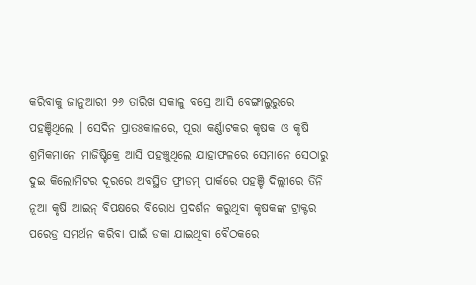କରିବାକୁ ଜାନୁଆରୀ ୨୬ ତାରିଖ ସକାଳୁ ବସ୍ରେ ଆସି ବେଙ୍ଗାଲୁରୁରେ ପହଞ୍ଚିଥିଲେ । ସେଦିନ ପ୍ରାତଃକାଳରେ, ପୂରା କର୍ଣ୍ଣାଟକର କୃଷକ ଓ କୃଷି ଶ୍ରମିକମାନେ ମାଜିଷ୍ଟିକ୍ରେ ଆସି ପହଞ୍ଚୁଥିଲେ ଯାହାଫଳରେ ସେମାନେ ସେଠାରୁ ଦୁଇ କିଲୋମିଟର ଦୂରରେ ଅବସ୍ଥିତ ଫ୍ରୀଡମ୍ ପାର୍କରେ ପହଞ୍ଚି ଦିଲ୍ଲୀରେ ତିନି ନୂଆ କୃଷି ଆଇନ୍ ବିପକ୍ଷରେ ବିରୋଧ ପ୍ରଦର୍ଶନ କରୁଥିବା କୃଷକଙ୍କ ଟ୍ରାକ୍ଟର ପରେଡ୍ର ସମର୍ଥନ କରିବା ପାଇଁ ଡକା ଯାଇଥିବା ବୈଠକରେ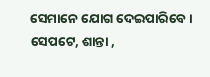ସେମାନେ ଯୋଗ ଦେଇପାରିବେ ।
ସେପଟେ, ଶାନ୍ତା ,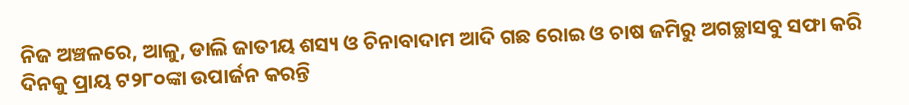ନିଜ ଅଞ୍ଚଳରେ, ଆଳୁ, ଡାଲି ଜାତୀୟ ଶସ୍ୟ ଓ ଚିନାବାଦାମ ଆଦି ଗଛ ରୋଇ ଓ ଚାଷ ଜମିରୁ ଅଗଚ୍ଛାସବୁ ସଫା କରି ଦିନକୁ ପ୍ରାୟ ଟ୨୮୦ଙ୍କା ଉପାର୍ଜନ କରନ୍ତି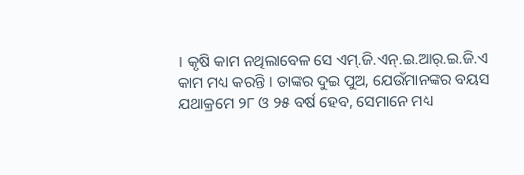। କୃଷି କାମ ନଥିଲାବେଳ ସେ ଏମ୍.ଜି.ଏନ୍.ଇ.ଆର୍.ଇ.ଜି.ଏ କାମ ମଧ୍ୟ କରନ୍ତି । ତାଙ୍କର ଦୁଇ ପୁଅ, ଯେଉଁମାନଙ୍କର ବୟସ ଯଥାକ୍ରମେ ୨୮ ଓ ୨୫ ବର୍ଷ ହେବ, ସେମାନେ ମଧ୍ୟ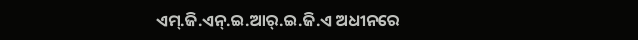ଏମ୍.ଜି.ଏନ୍.ଇ.ଆର୍.ଇ.ଜି.ଏ ଅଧୀନରେ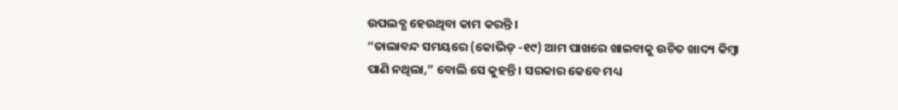ଉପଲବ୍ଧ ହେଉଥିବା କାମ କରନ୍ତି ।
“ତାଲାବନ୍ଦ ସମୟରେ (କୋଭିଡ୍ -୧୯) ଆମ ପାଖରେ ଖାଇବାକୁ ଉଚିତ ଖାଦ୍ୟ କିମ୍ବା ପାଣି ନଥିଲା,” ବୋଲି ସେ କୁହନ୍ତି । ସରକାର କେବେ ମଧ୍ୟ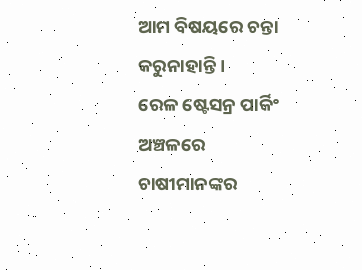ଆମ ବିଷୟରେ ଚନ୍ତା କରୁନାହାନ୍ତି ।
ରେଳ ଷ୍ଟେସନ୍ର ପାର୍କିଂ ଅଞ୍ଚଳରେ ଚାଷୀମାନଙ୍କର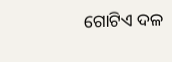ଗୋଟିଏ ଦଳ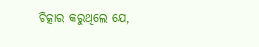ଚିତ୍କାର କରୁଥିଲେ ଯେ,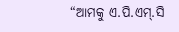“ଆମକୁ ଏ.ପି.ଏମ୍.ସି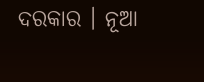ଦରକାର । ନୂଆ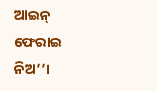ଆଇନ୍ ଫେରାଇ ନିଅ’’।